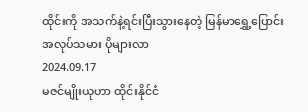ထိုင်းကို အသက်နဲ့ရင်းပြီးသွားနေတဲ့ မြန်မာရွှေ့ပြောင်းအလုပ်သမား ပိုများလာ
2024.09.17
မဇင်မျိုးယုဟာ ထိုင်းနိုင်ငံ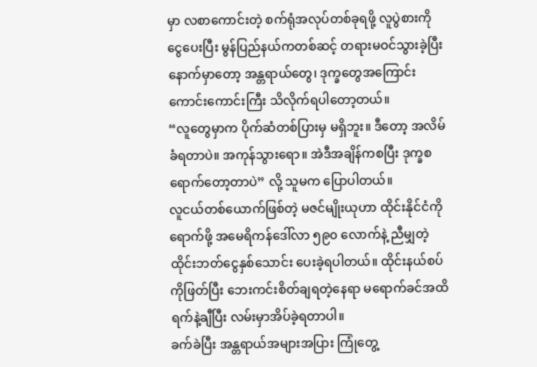မှာ လစာကောင်းတဲ့ စက်ရုံအလုပ်တစ်ခုရဖို့ လူပွဲစားကို ငွေပေးပြီး မွန်ပြည်နယ်ကတစ်ဆင့် တရားမဝင်သွားခဲ့ပြီးနောက်မှာတော့ အန္တရာယ်တွေ၊ ဒုက္ခတွေအကြောင်း ကောင်းကောင်းကြီး သိလိုက်ရပါတော့တယ်။
“လူတွေမှာက ပိုက်ဆံတစ်ပြားမှ မရှိဘူး။ ဒီတော့ အလိမ်ခံရတာပဲ။ အကုန်သွားရော။ အဲဒီအချိန်ကစပြီး ဒုက္ခစရောက်တော့တာပဲ” လို့ သူမက ပြောပါတယ်။
လူငယ်တစ်ယောက်ဖြစ်တဲ့ မဇင်မျိုးယုဟာ ထိုင်းနိုင်ငံကိုရောက်ဖို့ အမေရိကန်ဒေါ်လာ ၅၉၀ လောက်နဲ့ ညီမျှတဲ့ ထိုင်းဘတ်ငွေနှစ်သောင်း ပေးခဲ့ရပါတယ်။ ထိုင်းနယ်စပ်ကိုဖြတ်ပြီး ဘေးကင်းစိတ်ချရတဲ့နေရာ မရောက်ခင်အထိ ရက်နဲ့ချီပြီး လမ်းမှာအိပ်ခဲ့ရတာပါ။
ခက်ခဲပြီး အန္တရာယ်အများအပြား ကြုံတွေ့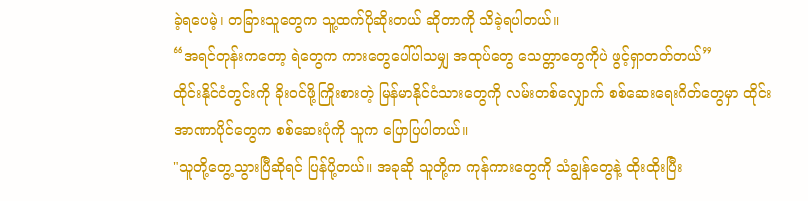ခဲ့ရပေမဲ့၊ တခြားသူတွေက သူ့ထက်ပိုဆိုးတယ် ဆိုတာကို သိခဲ့ရပါတယ်။
“အရင်တုန်းကတော့ ရဲတွေက ကားတွေပေါ်ပါသမျှ အထုပ်တွေ သေတ္တာတွေကိုပဲ ဖွင့်ရှာတတ်တယ်”
ထိုင်းနိုင်ငံတွင်းကို ခိုးဝင်ဖို့ကြိုးစားတဲ့ မြန်မာနိုင်ငံသားတွေကို လမ်းတစ်လျှောက် စစ်ဆေးရေးဂိတ်တွေမှာ ထိုင်းအာဏာပိုင်တွေက စစ်ဆေးပုံကို သူက ပြောပြပါတယ်။
"သူတို့တွေ့သွားပြီဆိုရင် ပြန်ပို့တယ်။ အခုဆို သူတို့က ကုန်ကားတွေကို သံချွန်တွေနဲ့ ထိုးထိုးပြီး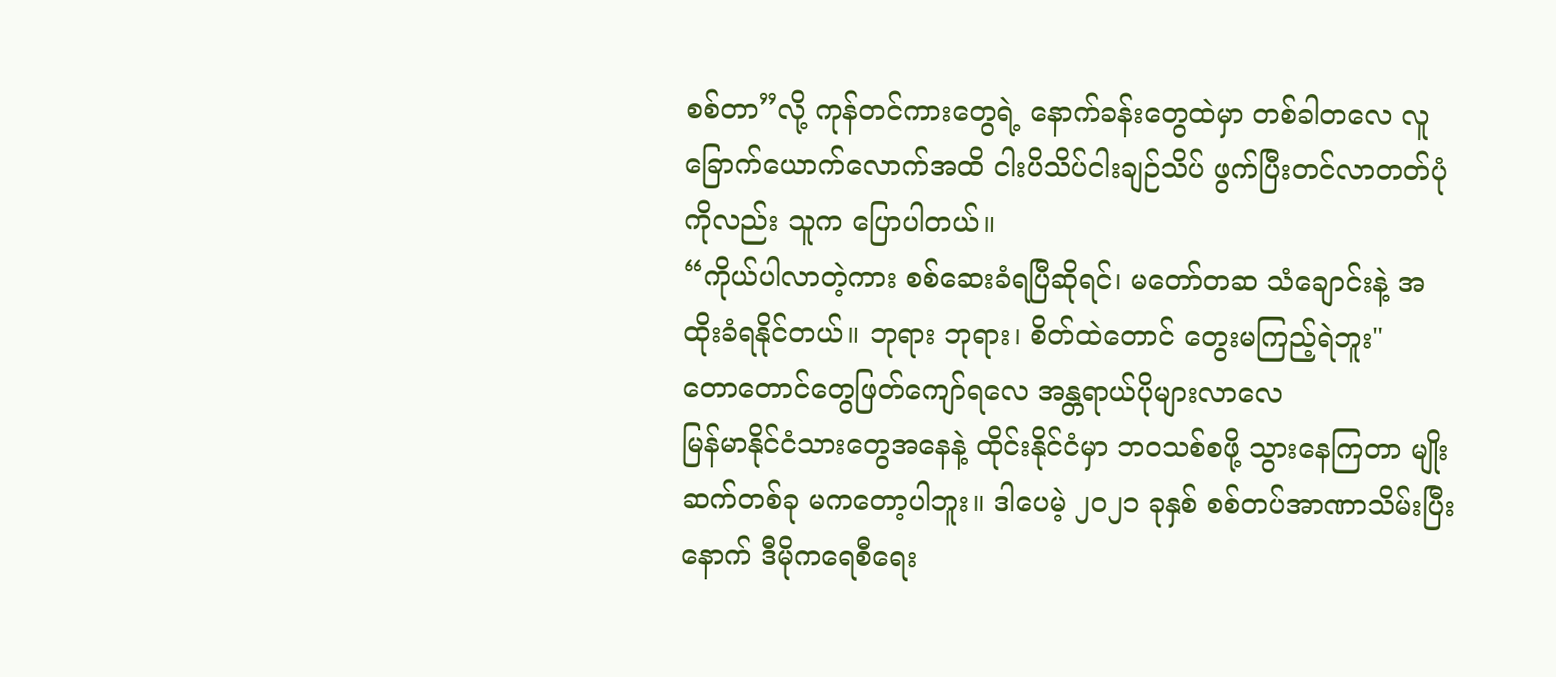စစ်တာ”လို့ ကုန်တင်ကားတွေရဲ့ နောက်ခန်းတွေထဲမှာ တစ်ခါတလေ လူခြောက်ယောက်လောက်အထိ ငါးပိသိပ်ငါးချဉ်သိပ် ဖွက်ပြီးတင်လာတတ်ပုံကိုလည်း သူက ပြောပါတယ်။
“ကိုယ်ပါလာတဲ့ကား စစ်ဆေးခံရပြီဆိုရင်၊ မတော်တဆ သံချောင်းနဲ့ အထိုးခံရနိုင်တယ်။ ဘုရား ဘုရား၊ စိတ်ထဲတောင် တွေးမကြည့်ရဲဘူး"
တောတောင်တွေဖြတ်ကျော်ရလေ အန္တရာယ်ပိုများလာလေ
မြန်မာနိုင်ငံသားတွေအနေနဲ့ ထိုင်းနိုင်ငံမှာ ဘဝသစ်စဖို့ သွားနေကြတာ မျိုးဆက်တစ်ခု မကတော့ပါဘူး။ ဒါပေမဲ့ ၂၀၂၁ ခုနှစ် စစ်တပ်အာဏာသိမ်းပြီးနောက် ဒီမိုကရေစီရေး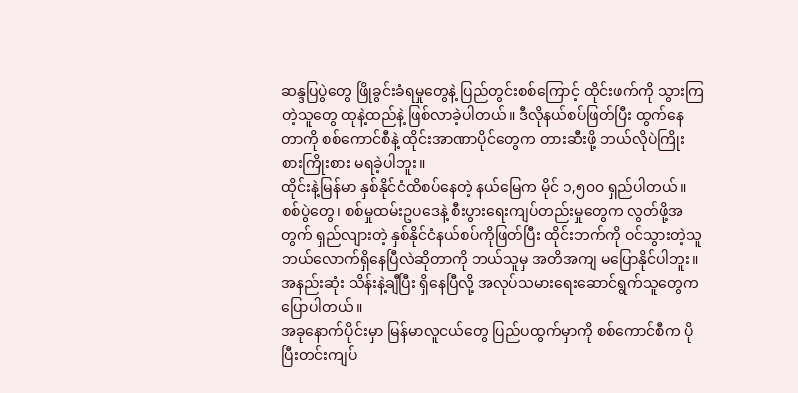ဆန္ဒပြပွဲတွေ ဖြိုခွင်းခံရမှုတွေနဲ့ ပြည်တွင်းစစ်ကြောင့် ထိုင်းဖက်ကို သွားကြတဲ့သူတွေ ထုနဲ့ထည်နဲ့ ဖြစ်လာခဲ့ပါတယ်။ ဒီလိုနယ်စပ်ဖြတ်ပြီး ထွက်နေတာကို စစ်ကောင်စီနဲ့ ထိုင်းအာဏာပိုင်တွေက တားဆီးဖို့ ဘယ်လိုပဲကြိုးစားကြိုးစား မရခဲ့ပါဘူး။
ထိုင်းနဲ့မြန်မာ နှစ်နိုင်ငံထိစပ်နေတဲ့ နယ်မြေက မိုင် ၁,၅၀၀ ရှည်ပါတယ်။ စစ်ပွဲတွေ၊ စစ်မှုထမ်းဥပဒေနဲ့ စီးပွားရေးကျပ်တည်းမှုတွေက လွတ်ဖို့အတွက် ရှည်လျားတဲ့ နှစ်နိုင်ငံနယ်စပ်ကိုဖြတ်ပြီး ထိုင်းဘက်ကို ဝင်သွားတဲ့သူ ဘယ်လောက်ရှိနေပြီလဲဆိုတာကို ဘယ်သူမှ အတိအကျ မပြောနိုင်ပါဘူး။ အနည်းဆုံး သိန်းနဲ့ချီပြီး ရှိနေပြီလို့ အလုပ်သမားရေးဆောင်ရွက်သူတွေက ပြောပါတယ်။
အခုနောက်ပိုင်းမှာ မြန်မာလူငယ်တွေ ပြည်ပထွက်မှာကို စစ်ကောင်စီက ပိုပြီးတင်းကျပ်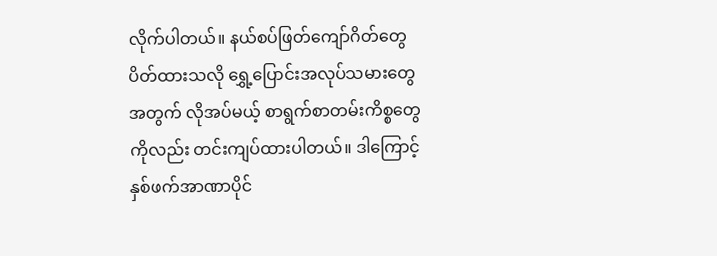လိုက်ပါတယ်။ နယ်စပ်ဖြတ်ကျော်ဂိတ်တွေ ပိတ်ထားသလို ရွှေ့ပြောင်းအလုပ်သမားတွေအတွက် လိုအပ်မယ့် စာရွက်စာတမ်းကိစ္စတွေကိုလည်း တင်းကျပ်ထားပါတယ်။ ဒါကြောင့် နှစ်ဖက်အာဏာပိုင်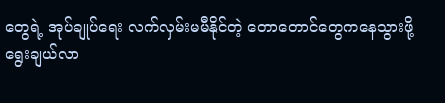တွေရဲ့ အုပ်ချုပ်ရေး လက်လှမ်းမမီနိုင်တဲ့ တောတောင်တွေကနေသွားဖို့ ရွေးချယ်လာ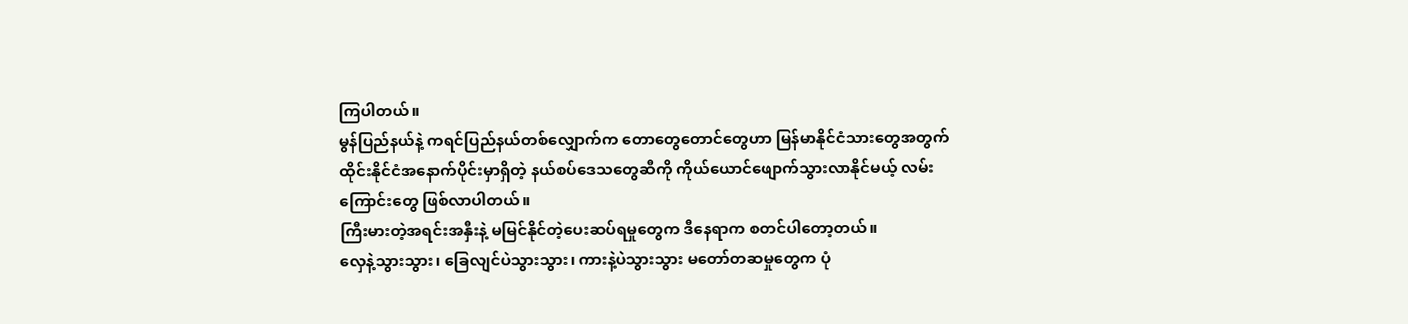ကြပါတယ်။
မွန်ပြည်နယ်နဲ့ ကရင်ပြည်နယ်တစ်လျှောက်က တောတွေတောင်တွေဟာ မြန်မာနိုင်ငံသားတွေအတွက် ထိုင်းနိုင်ငံအနောက်ပိုင်းမှာရှိတဲ့ နယ်စပ်ဒေသတွေဆီကို ကိုယ်ယောင်ဖျောက်သွားလာနိုင်မယ့် လမ်းကြောင်းတွေ ဖြစ်လာပါတယ်။
ကြီးမားတဲ့အရင်းအနှီးနဲ့ မမြင်နိုင်တဲ့ပေးဆပ်ရမှုတွေက ဒီနေရာက စတင်ပါတော့တယ်။
လှေနဲ့သွားသွား၊ ခြေလျင်ပဲသွားသွား၊ ကားနဲ့ပဲသွားသွား မတော်တဆမှုတွေက ပုံ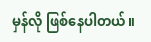မှန်လို ဖြစ်နေပါတယ်။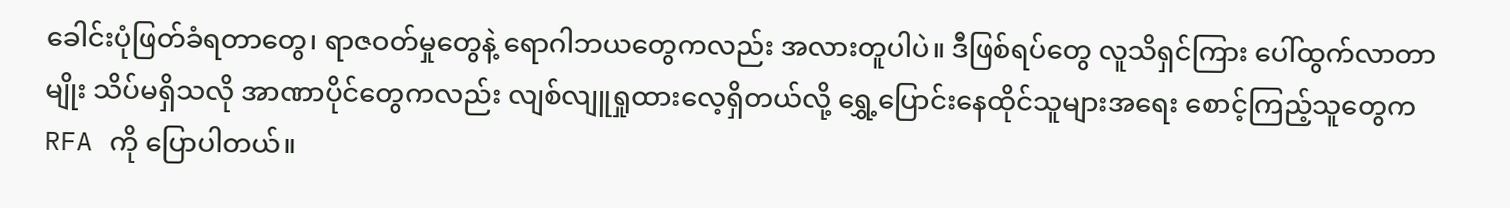ခေါင်းပုံဖြတ်ခံရတာတွေ၊ ရာဇဝတ်မှုတွေနဲ့ ရောဂါဘယတွေကလည်း အလားတူပါပဲ။ ဒီဖြစ်ရပ်တွေ လူသိရှင်ကြား ပေါ်ထွက်လာတာမျိုး သိပ်မရှိသလို အာဏာပိုင်တွေကလည်း လျစ်လျူရှုထားလေ့ရှိတယ်လို့ ရွှေ့ပြောင်းနေထိုင်သူများအရေး စောင့်ကြည့်သူတွေက RFA ကို ပြောပါတယ်။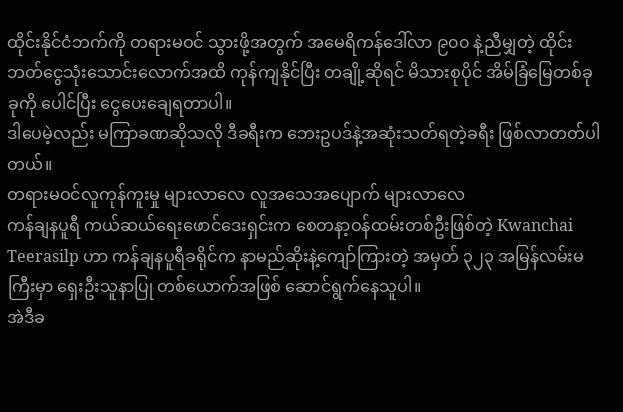ထိုင်းနိုင်ငံဘက်ကို တရားမဝင် သွားဖို့အတွက် အမေရိကန်ဒေါ်လာ ၉၀၀ နဲ့ညီမျှတဲ့ ထိုင်းဘတ်ငွေသုံးသောင်းလောက်အထိ ကုန်ကျနိုင်ပြီး တချို့ဆိုရင် မိသားစုပိုင် အိမ်ခြံမြေတစ်ခုခုကို ပေါင်ပြီး ငွေပေးချေရတာပါ။
ဒါပေမဲ့လည်း မကြာခဏဆိုသလို ဒီခရီးက ဘေးဥပဒ်နဲ့အဆုံးသတ်ရတဲ့ခရီး ဖြစ်လာတတ်ပါတယ်။
တရားမဝင်လူကုန်ကူးမှု များလာလေ လူအသေအပျောက် များလာလေ
ကန်ချနပူရီ ကယ်ဆယ်ရေးဖောင်ဒေးရှင်းက စေတနာ့ဝန်ထမ်းတစ်ဦးဖြစ်တဲ့ Kwanchai Teerasilp ဟာ ကန်ချနပူရီခရိုင်က နာမည်ဆိုးနဲ့ကျော်ကြားတဲ့ အမှတ် ၃၂၃ အမြန်လမ်းမကြီးမှာ ရှေးဦးသူနာပြု တစ်ယောက်အဖြစ် ဆောင်ရွက်နေသူပါ။
အဲဒီခ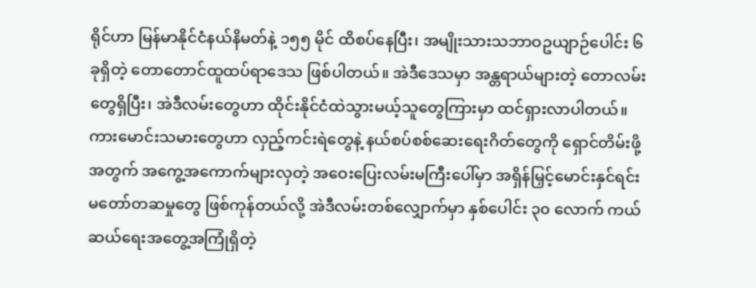ရိုင်ဟာ မြန်မာနိုင်ငံနယ်နိမတ်နဲ့ ၁၅၅ မိုင် ထိစပ်နေပြီး၊ အမျိုးသားသဘာဝဥယျာဉ်ပေါင်း ၆ ခုရှိတဲ့ တောတောင်ထူထပ်ရာဒေသ ဖြစ်ပါတယ်။ အဲဒီဒေသမှာ အန္တရာယ်များတဲ့ တောလမ်းတွေရှိပြီး၊ အဲဒီလမ်းတွေဟာ ထိုင်းနိုင်ငံထဲသွားမယ့်သူတွေကြားမှာ ထင်ရှားလာပါတယ်။
ကားမောင်းသမားတွေဟာ လှည့်ကင်းရဲတွေနဲ့ နယ်စပ်စစ်ဆေးရေးဂိတ်တွေကို ရှောင်တိမ်းဖို့အတွက် အကွေ့အကောက်များလှတဲ့ အဝေးပြေးလမ်းမကြီးပေါ်မှာ အရှိန်မြှင့်မောင်းနှင်ရင်း မတော်တဆမှုတွေ ဖြစ်ကုန်တယ်လို့ အဲဒီလမ်းတစ်လျှောက်မှာ နှစ်ပေါင်း ၃၀ လောက် ကယ်ဆယ်ရေးအတွေ့အကြုံရှိတဲ့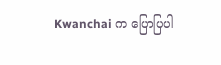Kwanchai က ပြောပြပါ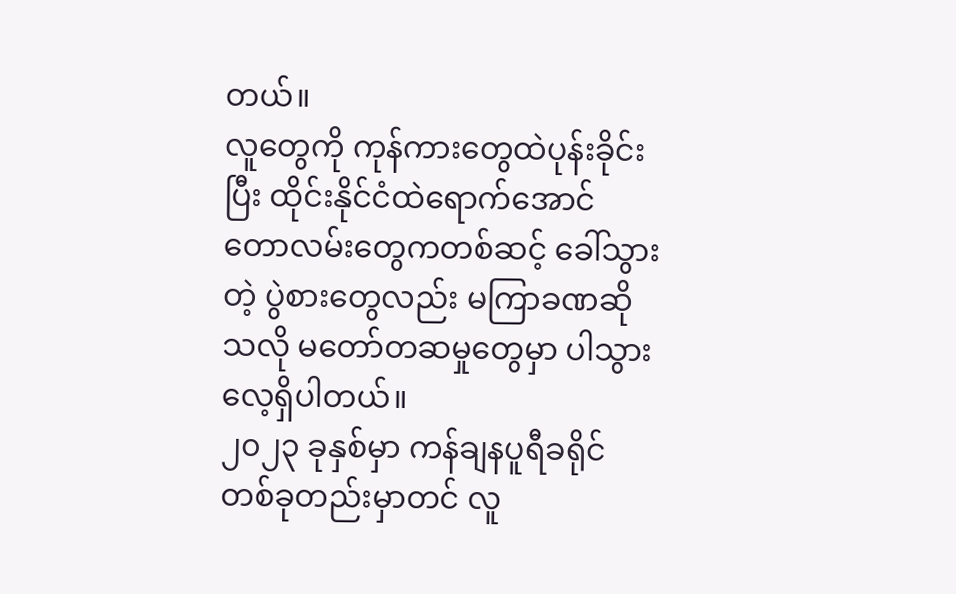တယ်။
လူတွေကို ကုန်ကားတွေထဲပုန်းခိုင်းပြီး ထိုင်းနိုင်ငံထဲရောက်အောင် တောလမ်းတွေကတစ်ဆင့် ခေါ်သွားတဲ့ ပွဲစားတွေလည်း မကြာခဏဆိုသလို မတော်တဆမှုတွေမှာ ပါသွားလေ့ရှိပါတယ်။
၂၀၂၃ ခုနှစ်မှာ ကန်ချနပူရီခရိုင်တစ်ခုတည်းမှာတင် လူ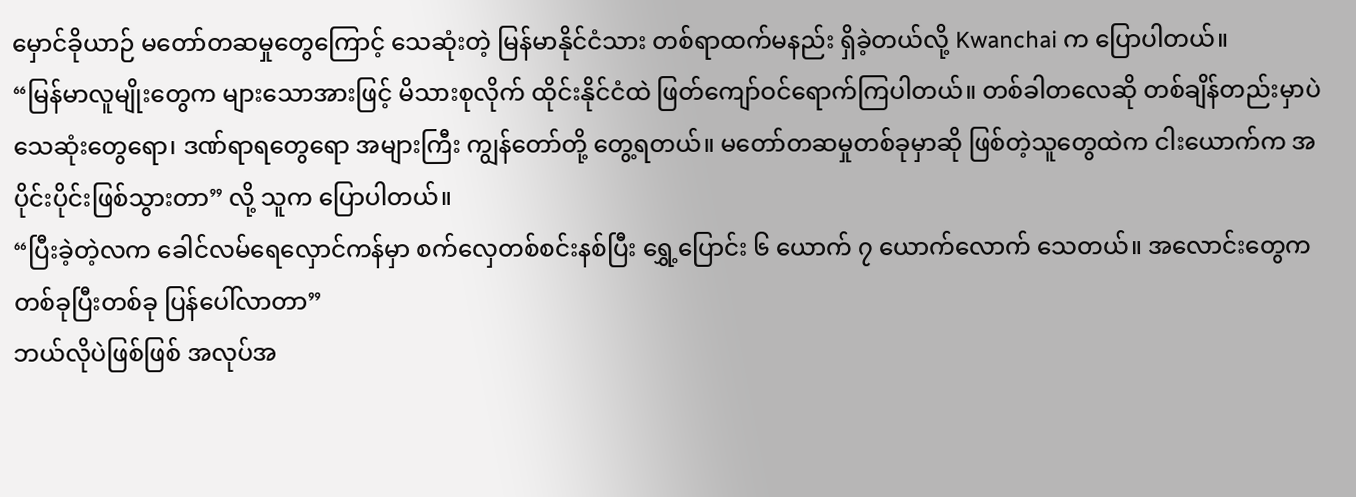မှောင်ခိုယာဉ် မတော်တဆမှုတွေကြောင့် သေဆုံးတဲ့ မြန်မာနိုင်ငံသား တစ်ရာထက်မနည်း ရှိခဲ့တယ်လို့ Kwanchai က ပြောပါတယ်။
“မြန်မာလူမျိုးတွေက များသောအားဖြင့် မိသားစုလိုက် ထိုင်းနိုင်ငံထဲ ဖြတ်ကျော်ဝင်ရောက်ကြပါတယ်။ တစ်ခါတလေဆို တစ်ချိန်တည်းမှာပဲ သေဆုံးတွေရော၊ ဒဏ်ရာရတွေရော အများကြီး ကျွန်တော်တို့ တွေ့ရတယ်။ မတော်တဆမှုတစ်ခုမှာဆို ဖြစ်တဲ့သူတွေထဲက ငါးယောက်က အပိုင်းပိုင်းဖြစ်သွားတာ” လို့ သူက ပြောပါတယ်။
“ပြီးခဲ့တဲ့လက ခေါင်လမ်ရေလှောင်ကန်မှာ စက်လှေတစ်စင်းနစ်ပြီး ရွှေ့ပြောင်း ၆ ယောက် ၇ ယောက်လောက် သေတယ်။ အလောင်းတွေက တစ်ခုပြီးတစ်ခု ပြန်ပေါ်လာတာ”
ဘယ်လိုပဲဖြစ်ဖြစ် အလုပ်အ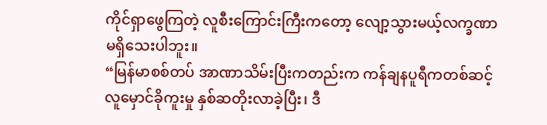ကိုင်ရှာဖွေကြတဲ့ လူစီးကြောင်းကြီးကတော့ လျော့သွားမယ့်လက္ခဏာ မရှိသေးပါဘူး။
“မြန်မာစစ်တပ် အာဏာသိမ်းပြီးကတည်းက ကန်ချနပူရီကတစ်ဆင့် လူမှောင်ခိုကူးမှု နှစ်ဆတိုးလာခဲ့ပြီး၊ ဒီ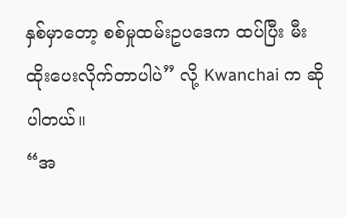နှစ်မှာတော့ စစ်မှုထမ်းဥပဒေက ထပ်ပြီး မီးထိုးပေးလိုက်တာပါပဲ” လို့ Kwanchai က ဆိုပါတယ်။
“အ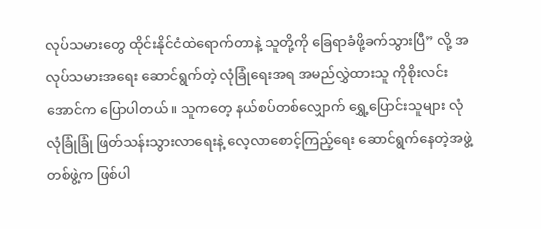လုပ်သမားတွေ ထိုင်းနိုင်ငံထဲရောက်တာနဲ့ သူတို့ကို ခြေရာခံဖို့ခက်သွားပြီ” လို့ အလုပ်သမားအရေး ဆောင်ရွက်တဲ့ လုံခြုံရေးအရ အမည်လွှဲထားသူ ကိုစိုးလင်းအောင်က ပြောပါတယ်။ သူကတေ့ နယ်စပ်တစ်လျှောက် ရွှေ့ပြောင်းသူများ လုံလုံခြုံခြုံ ဖြတ်သန်းသွားလာရေးနဲ့ လေ့လာစောင့်ကြည့်ရေး ဆောင်ရွက်နေတဲ့အဖွဲ့ တစ်ဖွဲ့က ဖြစ်ပါ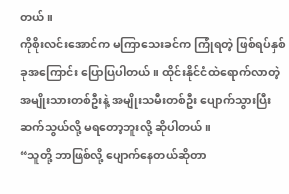တယ်။
ကိုစိုးလင်းအောင်က မကြာသေးခင်က ကြုံရတဲ့ ဖြစ်ရပ်နှစ်ခုအကြောင်း ပြောပြပါတယ်။ ထိုင်းနိုင်ငံထဲရောက်လာတဲ့ အမျိုးသားတစ်ဦးနဲ့ အမျိုးသမီးတစ်ဦး ပျောက်သွားပြီး ဆက်သွယ်လို့ မရတော့ဘူးလို့ ဆိုပါတယ်။
“သူတို့ ဘာဖြစ်လို့ ပျောက်နေတယ်ဆိုတာ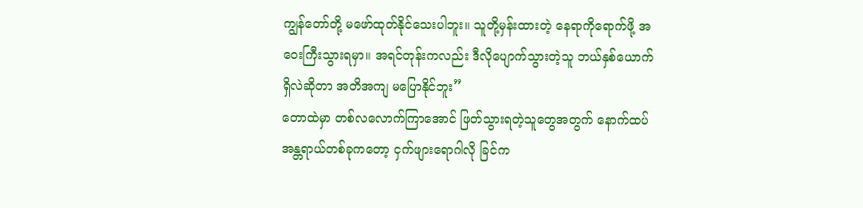ကျွန်တော်တို့ မဖော်ထုတ်နိုင်သေးပါဘူး။ သူတို့မှန်းထားတဲ့ နေရာကိုရောက်ဖို့ အဝေးကြီးသွားရမှာ။ အရင်တုန်းကလည်း ဒီလိုပျောက်သွားတဲ့သူ ဘယ်နှစ်ယောက်ရှိလဲဆိုတာ အတိအကျ မပြောနိုင်ဘူး”
တောထဲမှာ တစ်လလောက်ကြာအောင် ဖြတ်သွားရတဲ့သူတွေအတွက် နောက်ထပ် အန္တရာယ်တစ်ခုကတော့ ငှက်ဖျားရောဂါလို ခြင်က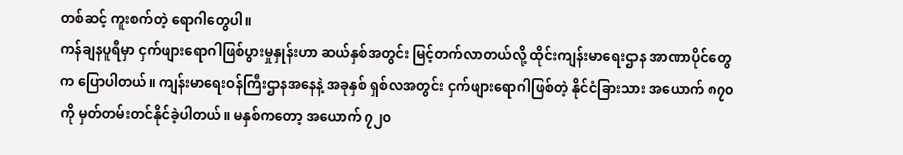တစ်ဆင့် ကူးစက်တဲ့ ရောဂါတွေပါ။
ကန်ချနပူရီမှာ ငှက်ဖျားရောဂါဖြစ်ပွားမှုနှုန်းဟာ ဆယ်နှစ်အတွင်း မြင့်တက်လာတယ်လို့ ထိုင်းကျန်းမာရေးဌာန အာဏာပိုင်တွေက ပြောပါတယ်။ ကျန်းမာရေးဝန်ကြီးဌာနအနေနဲ့ အခုနှစ် ရှစ်လအတွင်း ငှက်ဖျားရောဂါဖြစ်တဲ့ နိုင်ငံခြားသား အယောက် ၈၇၀ ကို မှတ်တမ်းတင်နိုင်ခဲ့ပါတယ်။ မနှစ်ကတော့ အယောက် ၇၂၀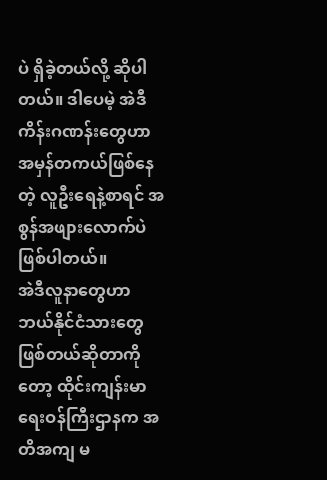ပဲ ရှိခဲ့တယ်လို့ ဆိုပါတယ်။ ဒါပေမဲ့ အဲဒီကိန်းဂဏန်းတွေဟာ အမှန်တကယ်ဖြစ်နေတဲ့ လူဦးရေနဲ့စာရင် အစွန်အဖျားလောက်ပဲ ဖြစ်ပါတယ်။
အဲဒီလူနာတွေဟာ ဘယ်နိုင်ငံသားတွေ ဖြစ်တယ်ဆိုတာကိုတော့ ထိုင်းကျန်းမာရေးဝန်ကြီးဌာနက အတိအကျ မ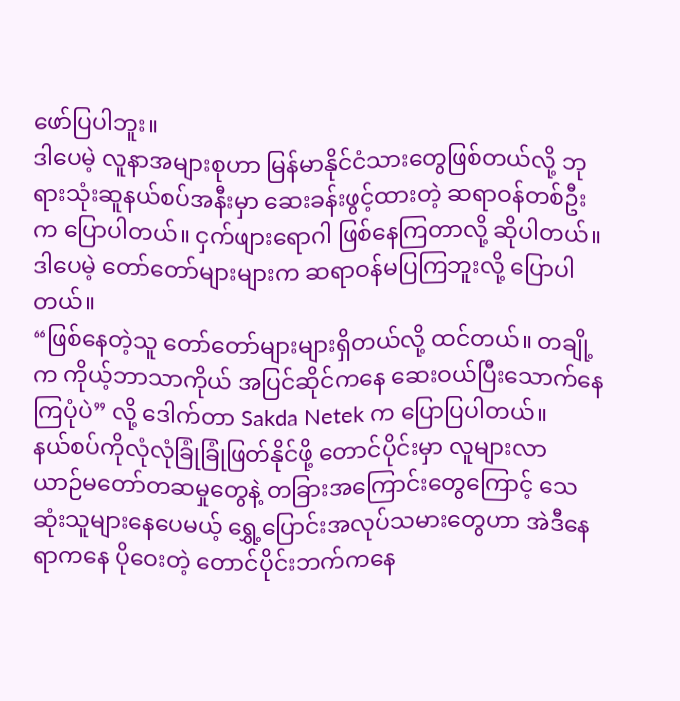ဖော်ပြပါဘူး။
ဒါပေမဲ့ လူနာအများစုဟာ မြန်မာနိုင်ငံသားတွေဖြစ်တယ်လို့ ဘုရားသုံးဆူနယ်စပ်အနီးမှာ ဆေးခန်းဖွင့်ထားတဲ့ ဆရာဝန်တစ်ဦးက ပြောပါတယ်။ ငှက်ဖျားရောဂါ ဖြစ်နေကြတာလို့ ဆိုပါတယ်။ ဒါပေမဲ့ တော်တော်များများက ဆရာဝန်မပြကြဘူးလို့ ပြောပါတယ်။
“ဖြစ်နေတဲ့သူ တော်တော်များများရှိတယ်လို့ ထင်တယ်။ တချို့က ကိုယ့်ဘာသာကိုယ် အပြင်ဆိုင်ကနေ ဆေးဝယ်ပြီးသောက်နေကြပုံပဲ” လို့ ဒေါက်တာ Sakda Netek က ပြောပြပါတယ်။
နယ်စပ်ကိုလုံလုံခြုံခြုံဖြတ်နိုင်ဖို့ တောင်ပိုင်းမှာ လူများလာ
ယာဉ်မတော်တဆမှုတွေနဲ့ တခြားအကြောင်းတွေကြောင့် သေဆုံးသူများနေပေမယ့် ရွှေ့ပြောင်းအလုပ်သမားတွေဟာ အဲဒီနေရာကနေ ပိုဝေးတဲ့ တောင်ပိုင်းဘက်ကနေ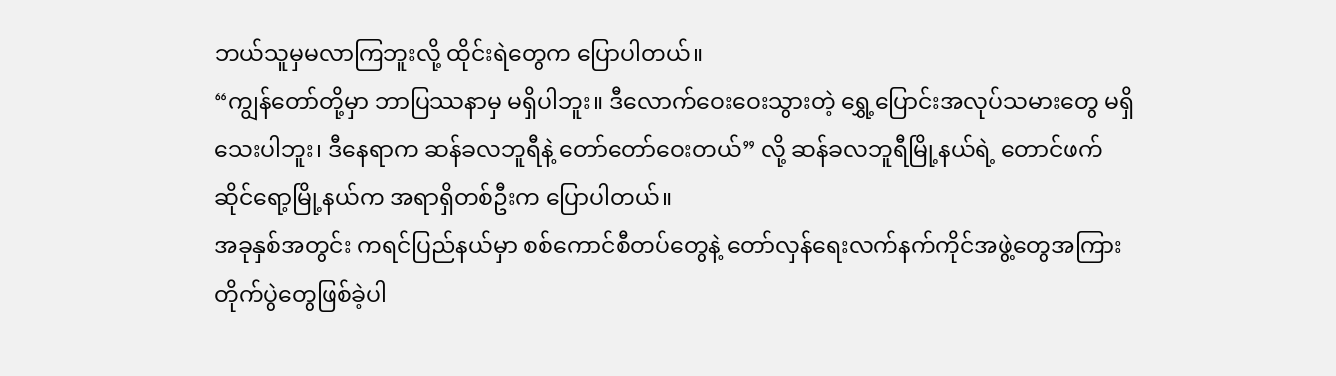ဘယ်သူမှမလာကြဘူးလို့ ထိုင်းရဲတွေက ပြောပါတယ်။
“ကျွန်တော်တို့မှာ ဘာပြဿနာမှ မရှိပါဘူး။ ဒီလောက်ဝေးဝေးသွားတဲ့ ရွှေ့ပြောင်းအလုပ်သမားတွေ မရှိသေးပါဘူး၊ ဒီနေရာက ဆန်ခလဘူရီနဲ့ တော်တော်ဝေးတယ်” လို့ ဆန်ခလဘူရီမြို့နယ်ရဲ့ တောင်ဖက် ဆိုင်ရော့မြို့နယ်က အရာရှိတစ်ဦးက ပြောပါတယ်။
အခုနှစ်အတွင်း ကရင်ပြည်နယ်မှာ စစ်ကောင်စီတပ်တွေနဲ့ တော်လှန်ရေးလက်နက်ကိုင်အဖွဲ့တွေအကြား တိုက်ပွဲတွေဖြစ်ခဲ့ပါ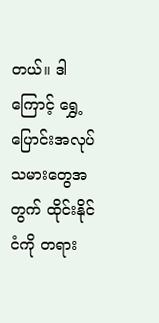တယ်။ ဒါကြောင့် ရွှေ့ပြောင်းအလုပ်သမားတွေအတွက် ထိုင်းနိုင်ငံကို တရား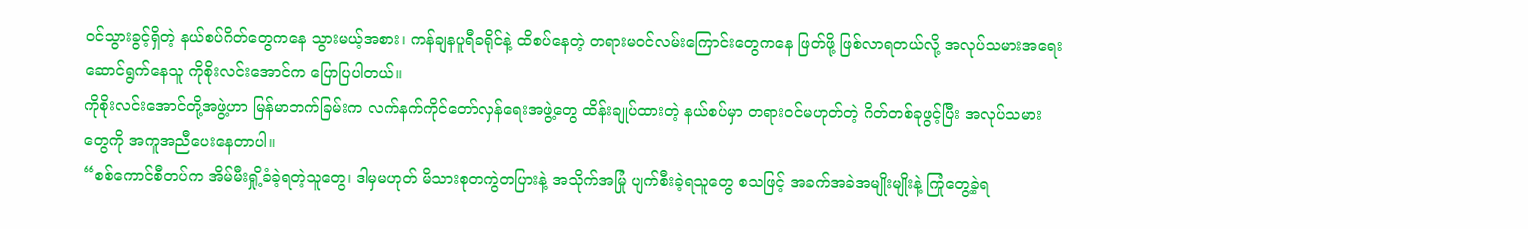ဝင်သွားခွင့်ရှိတဲ့ နယ်စပ်ဂိတ်တွေကနေ သွားမယ့်အစား၊ ကန်ချနပူရီခရိုင်နဲ့ ထိစပ်နေတဲ့ တရားမဝင်လမ်းကြောင်းတွေကနေ ဖြတ်ဖို့ ဖြစ်လာရတယ်လို့ အလုပ်သမားအရေး ဆောင်ရွက်နေသူ ကိုစိုးလင်းအောင်က ပြောပြပါတယ်။
ကိုစိုးလင်းအောင်တို့အဖွဲ့ဟာ မြန်မာဘက်ခြမ်းက လက်နက်ကိုင်တော်လှန်ရေးအဖွဲ့တွေ ထိန်းချုပ်ထားတဲ့ နယ်စပ်မှာ တရားဝင်မဟုတ်တဲ့ ဂိတ်တစ်ခုဖွင့်ပြီး အလုပ်သမားတွေကို အကူအညီပေးနေတာပါ။
“စစ်ကောင်စီတပ်က အိမ်မီးရှို့ခံခဲ့ရတဲ့သူတွေ၊ ဒါမှမဟုတ် မိသားစုတကွဲတပြားနဲ့ အသိုက်အမြုံ ပျက်စီးခဲ့ရသူတွေ စသဖြင့် အခက်အခဲအမျိုးမျိုးနဲ့ ကြုံတွေ့ခဲ့ရ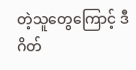တဲ့သူတွေကြောင့် ဒီဂိတ်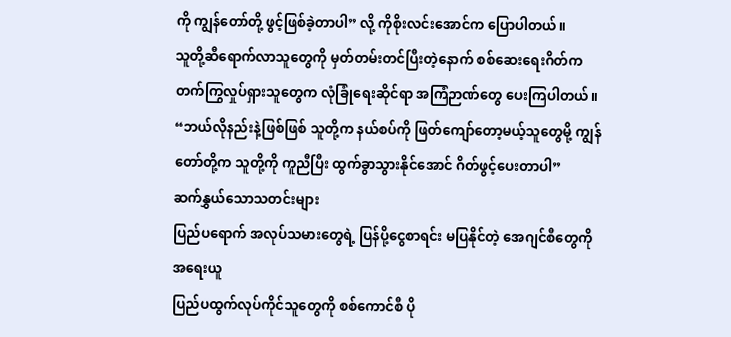ကို ကျွန်တော်တို့ ဖွင့်ဖြစ်ခဲ့တာပါ” လို့ ကိုစိုးလင်းအောင်က ပြောပါတယ်။
သူတို့ဆီရောက်လာသူတွေကို မှတ်တမ်းတင်ပြီးတဲ့နောက် စစ်ဆေးရေးဂိတ်က တက်ကြွလှုပ်ရှားသူတွေက လုံခြုံရေးဆိုင်ရာ အကြံဉာဏ်တွေ ပေးကြပါတယ်။
“ဘယ်လိုနည်းနဲ့ဖြစ်ဖြစ် သူတို့က နယ်စပ်ကို ဖြတ်ကျော်တော့မယ့်သူတွေမို့ ကျွန်တော်တို့က သူတို့ကို ကူညီပြီး ထွက်ခွာသွားနိုင်အောင် ဂိတ်ဖွင့်ပေးတာပါ”
ဆက်နွှယ်သောသတင်းများ
ပြည်ပရောက် အလုပ်သမားတွေရဲ့ ပြန်ပို့ငွေစာရင်း မပြနိုင်တဲ့ အေဂျင်စီတွေကို အရေးယူ
ပြည်ပထွက်လုပ်ကိုင်သူတွေကို စစ်ကောင်စီ ပို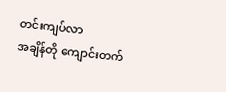တင်းကျပ်လာ
အချိန်တို ကျောင်းတက်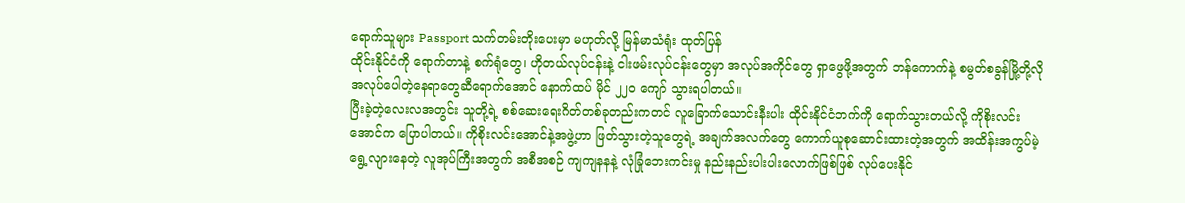ရောက်သူများ Passport သက်တမ်းတိုးပေးမှာ မဟုတ်လို့ မြန်မာသံရုံး ထုတ်ပြန်
ထိုင်းနိုင်ငံကို ရောက်တာနဲ့ စက်ရုံတွေ၊ ဟိုတယ်လုပ်ငန်းနဲ့ ငါးဖမ်းလုပ်ငန်းတွေမှာ အလုပ်အကိုင်တွေ ရှာဖွေဖို့အတွက် ဘန်ကောက်နဲ့ စမွတ်စခွန်မြို့တို့လို အလုပ်ပေါတဲ့နေရာတွေဆီရောက်အောင် နောက်ထပ် မိုင် ၂၂၀ ကျော် သွားရပါတယ်။
ပြီးခဲ့တဲ့လေးလအတွင်း သူတို့ရဲ့ စစ်ဆေးရေးဂိတ်တစ်ခုတည်းကတင် လူခြောက်သောင်းနီးပါး ထိုင်းနိုင်ငံဘက်ကို ရောက်သွားတယ်လို့ ကိုစိုးလင်းအောင်က ပြောပါတယ်။ ကိုစိုးလင်းအောင်နဲ့အဖွဲ့ဟာ ဖြတ်သွားတဲ့သူတွေရဲ့ အချက်အလက်တွေ ကောက်ယူစုဆောင်းထားတဲ့အတွက် အထိန်းအကွပ်မဲ့ ရွေ့လျားနေတဲ့ လူအုပ်ကြီးအတွက် အစီအစဉ် ကျကျနနနဲ့ လုံခြုံဘေးကင်းမှု နည်းနည်းပါးပါးလောက်ဖြစ်ဖြစ် လုပ်ပေးနိုင်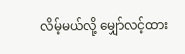လိမ့်မယ်လို့ မျှော်လင့်ထား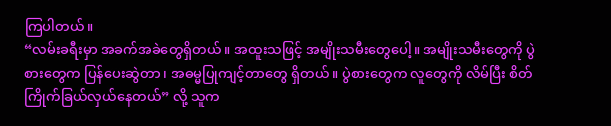ကြပါတယ်။
“လမ်းခရီးမှာ အခက်အခဲတွေရှိတယ်။ အထူးသဖြင့် အမျိုးသမီးတွေပေါ့။ အမျိုးသမီးတွေကို ပွဲစားတွေက ပြန်ပေးဆွဲတာ၊ အဓမ္မပြုကျင့်တာတွေ ရှိတယ်။ ပွဲစားတွေက လူတွေကို လိမ်ပြီး စိတ်ကြိုက်ခြယ်လှယ်နေတယ်” လို့ သူက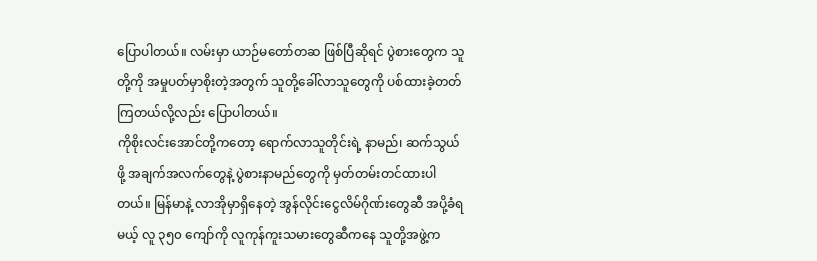ပြောပါတယ်။ လမ်းမှာ ယာဉ်မတော်တဆ ဖြစ်ပြီဆိုရင် ပွဲစားတွေက သူတို့ကို အမှုပတ်မှာစိုးတဲ့အတွက် သူတို့ခေါ်လာသူတွေကို ပစ်ထားခဲ့တတ်ကြတယ်လို့လည်း ပြောပါတယ်။
ကိုစိုးလင်းအောင်တို့ကတော့ ရောက်လာသူတိုင်းရဲ့ နာမည်၊ ဆက်သွယ်ဖို့ အချက်အလက်တွေနဲ့ ပွဲစားနာမည်တွေကို မှတ်တမ်းတင်ထားပါတယ်။ မြန်မာနဲ့ လာအိုမှာရှိနေတဲ့ အွန်လိုင်းငွေလိမ်ဂိုဏ်းတွေဆီ အပို့ခံရမယ့် လူ ၃၅၀ ကျော်ကို လူကုန်ကူးသမားတွေဆီကနေ သူတို့အဖွဲ့က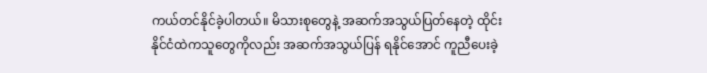ကယ်တင်နိုင်ခဲ့ပါတယ်။ မိသားစုတွေနဲ့ အဆက်အသွယ်ပြတ်နေတဲ့ ထိုင်းနိုင်ငံထဲကသူတွေကိုလည်း အဆက်အသွယ်ပြန် ရနိုင်အောင် ကူညီပေးခဲ့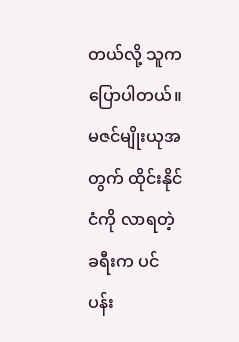တယ်လို့ သူက ပြောပါတယ်။
မဇင်မျိုးယုအတွက် ထိုင်းနိုင်ငံကို လာရတဲ့ခရီးက ပင်ပန်း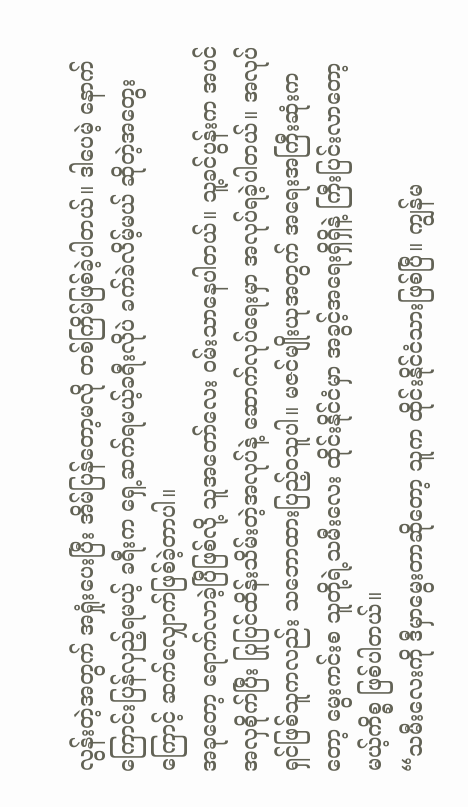လွန်းတဲ့အတွက် အရှုံးပေးပြီး အိမ်ပြန်တော့မလို တစ်ကြိမ်ဖြစ်ခဲ့ပါတယ်။ ဒါပေမဲ့ နောက်ကြောင်းပြန်လှည့်ရမယ့် ခရီးက ရှေ့ဆက်ရမယ့်ခရီးလိုပဲ ခက်ခဲလိမ့်မယ် ဆိုတဲ့အတွေးကြောင့် ဆက်လျှောက်ဖြစ်ခဲ့တာပါ။
အခုတော့ ရောက်လာခဲ့ပြီဖြစ်လို့ သူအတော်လေး ဝမ်းသာနေပါတယ်။ သူ့ခင်ပွန်းက အပင်အလှစိုက်ပြီး ပြုပြင်ထိန်းသိမ်းတဲ့အလုပ်နဲ့ ဆောက်လုပ်ရေးမှာ အလုပ်ရခဲ့ပါတယ်။ အလုပ်ရှင်ဖြစ်သူကလည်း သဘောထားပြည့်ဝသူပါ။ မဇင်မျိုးယုအတွက် အရေးအကြီးဆုံးကတော့ မွေးကင်းစ သူတို့ရဲ့သမီးလေး ထိုင်းနိုင်ငံမှာ အခွင့်အရေးရှိရှိနဲ့ ကြီးပြင်းလာတော့မယ့်ကိစ္စ ဖြစ်ပါတယ်။
“သမီးလေးကို ဒီမှာမွေးတာဆိုတော့ သူက ထိုင်းနိုင်ငံသားဖြစ်ပြီ။ ကျွန်မ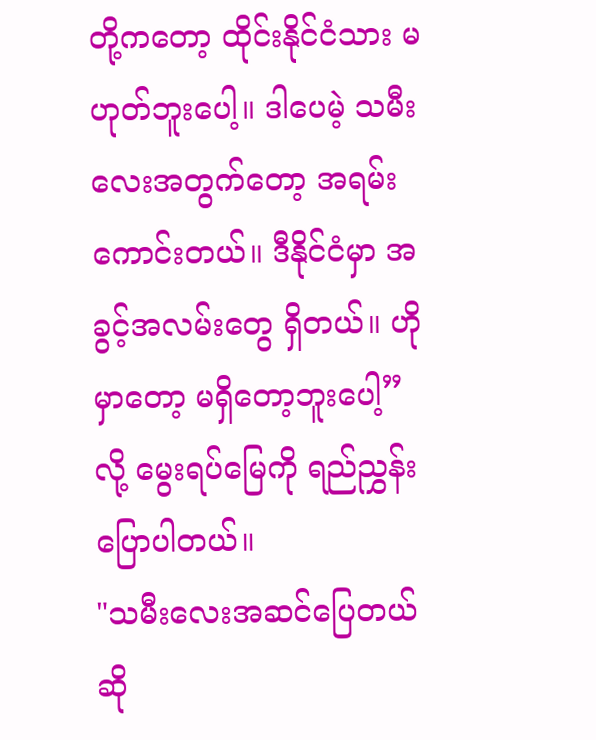တို့ကတော့ ထိုင်းနိုင်ငံသား မဟုတ်ဘူးပေါ့။ ဒါပေမဲ့ သမီးလေးအတွက်တော့ အရမ်းကောင်းတယ်။ ဒီနိုင်ငံမှာ အခွင့်အလမ်းတွေ ရှိတယ်။ ဟိုမှာတော့ မရှိတော့ဘူးပေါ့” လို့ မွေးရပ်မြေကို ရည်ညွှန်းပြောပါတယ်။
"သမီးလေးအဆင်ပြေတယ်ဆို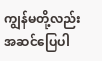ကျွန်မတို့လည်း အဆင်ပြေပါ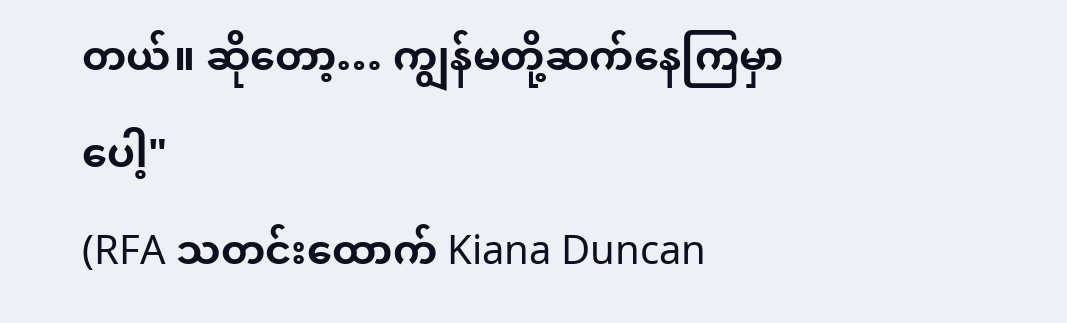တယ်။ ဆိုတော့… ကျွန်မတို့ဆက်နေကြမှာပေါ့"
(RFA သတင်းထောက် Kiana Duncan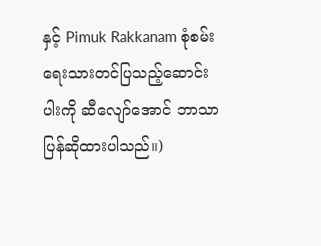နှင့် Pimuk Rakkanam စုံစမ်းရေးသားတင်ပြသည့်ဆောင်းပါးကို ဆီလျော်အောင် ဘာသာပြန်ဆိုထားပါသည်။)